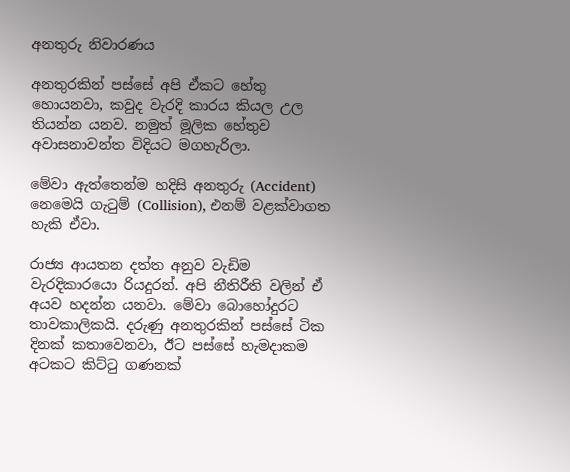අනතුරු නිවාරණය

අනතුරකින් පස්සේ අපි ඒකට හේතු හොයනවා, කවුද වැරදි කාරය කියල උල තියන්න යනව. නමුත් මූලික හේතුව අවාසනාවන්ත විදියට මගහැරිලා.

මේවා ඇත්තෙන්ම හදිසි අනතුරු (Accident) නෙමෙයි ගැටුම් (Collision), එනම් වළක්වාගත හැකි ඒවා.

රාජ්‍ය ආයතන දත්ත අනුව වැඩිම වැරදිකාරයො රියදුරන්. අපි නීතිරීති වලින් ඒ අයව හදන්න යනවා. මේවා බොහෝදුරට තාවකාලිකයි. දරුණු අනතුරකින් පස්සේ ටික දිනක් කතාවෙනවා, ඊට පස්සේ හැමදාකම අටකට කිට්ටු ගණනක්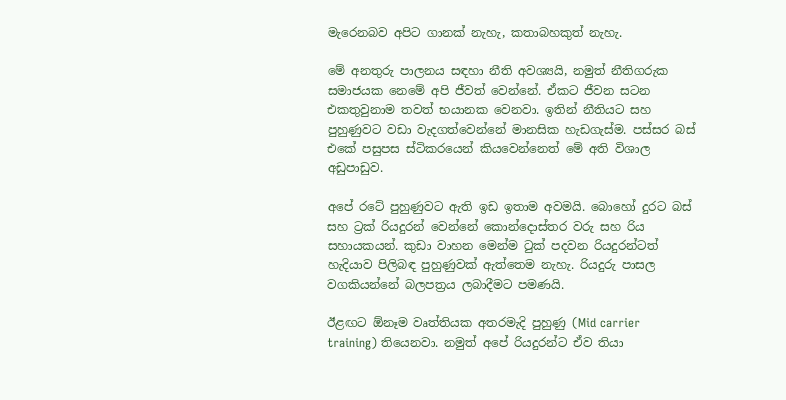මැරෙනබව අපිට ගානක් නැහැ, කතාබහකුත් නැහැ.

මේ අනතුරු පාලනය සඳහා නීති අවශ්‍යයි, නමුත් නීතිගරුක සමාජයක නෙමේ අපි ජීවත් වෙන්නේ. ඒකට ජීවන සටන එකතුවුනාම තවත් භයානක වෙනවා. ඉතින් නීතියට සහ පුහුණුවට වඩා වැදගත්වෙන්නේ මානසික හැඩගැස්ම. පස්සර බස් එකේ පසුපස ස්ටිකරයෙන් කියවෙන්නෙත් මේ අති විශාල අඩුපාඩුව.

අපේ රටේ පුහුණුවට ඇති ඉඩ ඉතාම අවමයි. බොහෝ දුරට බස් සහ ට්‍රක් රියදුරන් වෙන්නේ කොන්දොස්තර වරු සහ රිය සහායකයන්. කුඩා වාහන මෙන්ම ටුක් පදවන රියදුරන්ටත් හැදියාව පිලිබඳ පුහුණුවක් ඇත්තෙම නැහැ. රියදුරු පාසල වගකියන්නේ බලපත්‍රය ලබාදීමට පමණයි.

ඊළඟට ඕනෑම වෘත්තියක අතරමැදි පුහුණු (Mid carrier training) තියෙනවා. නමුත් අපේ රියදුරන්ට ඒව තියා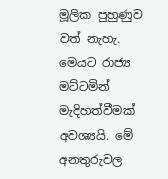මූලික පුහුණුව වත් නැහැ. මෙයට රාජ්‍ය මට්ටමින් මැදිහත්වීමක් අවශ්‍යයි. මේ අනතුරුවල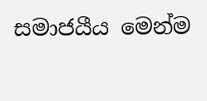සමාජයීය මෙන්ම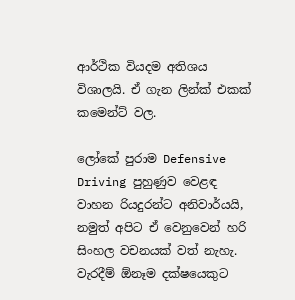ආර්ථික වියදම අතිශය විශාලයි. ඒ ගැන ලින්ක් එකක් කමෙන්ට් වල.

ලෝකේ පුරාම Defensive Driving පුහුණුව වෙළඳ වාහන රියදුරන්ට අනිවාර්යයි, නමුත් අපිට ඒ වෙනුවෙන් හරි සිංහල වචනයක් වත් නැහැ. වැරදීම් ඕනෑම දක්ෂයෙකුට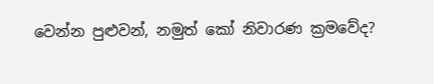වෙන්න පුළුවන්, නමුත් කෝ නිවාරණ ක්‍රමවේද?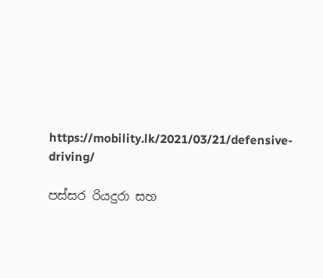https://mobility.lk/2021/03/21/defensive-driving/

පස්සර රියදුරා සහ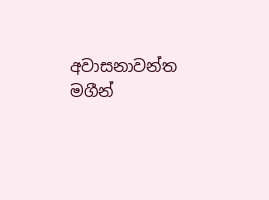අවාසනාවන්ත මගීන්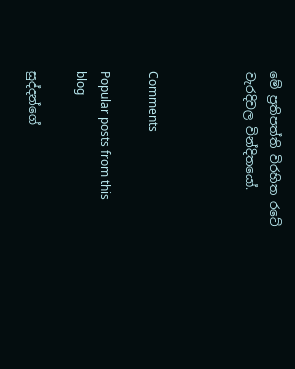මේ ප්‍රතිපත්ති විරහිත රටේ වැරදිවල වින්දිතයෝ.



Comments

Popular posts from this blog

සුද්දන්ගේ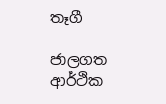තෑගී

ජාලගත ආර්ථික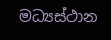මධ්‍යස්ථාන